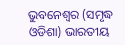ଭୁବନେଶ୍ୱର (ସମୃଦ୍ଧ ଓଡିଶା) ଭାରତୀୟ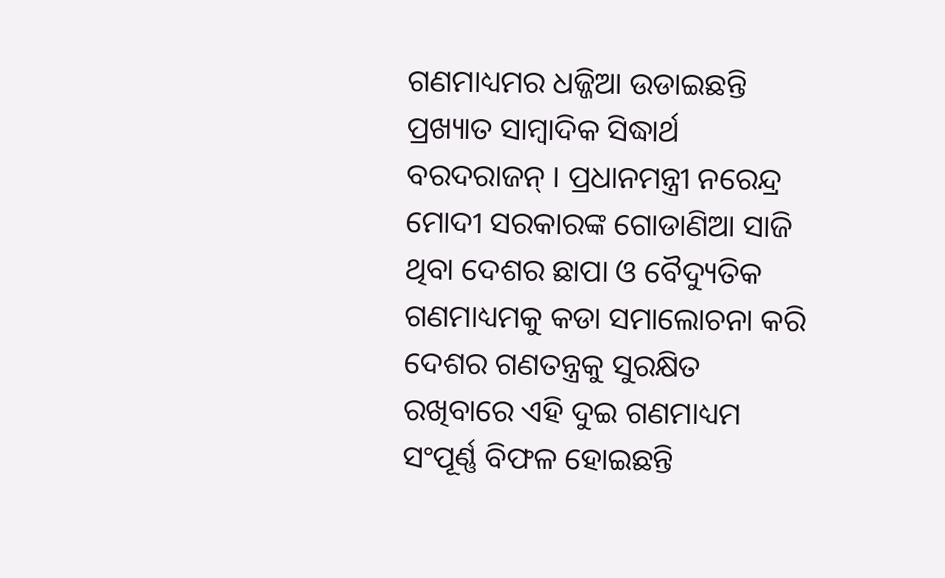ଗଣମାଧ୍ୟମର ଧଜ୍ଜିଆ ଉଡାଇଛନ୍ତି ପ୍ରଖ୍ୟାତ ସାମ୍ବାଦିକ ସିଦ୍ଧାର୍ଥ ବରଦରାଜନ୍ । ପ୍ରଧାନମନ୍ତ୍ରୀ ନରେନ୍ଦ୍ର ମୋଦୀ ସରକାରଙ୍କ ଗୋଡାଣିଆ ସାଜି ଥିବା ଦେଶର ଛାପା ଓ ବୈଦ୍ୟୁତିକ ଗଣମାଧ୍ୟମକୁ କଡା ସମାଲୋଚନା କରି ଦେଶର ଗଣତନ୍ତ୍ରକୁ ସୁରକ୍ଷିତ ରଖିବାରେ ଏହି ଦୁଇ ଗଣମାଧ୍ୟମ ସଂପୂର୍ଣ୍ଣ ବିଫଳ ହୋଇଛନ୍ତି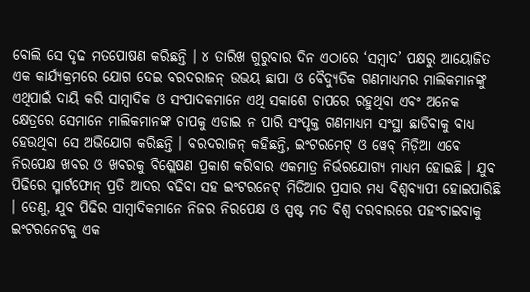ବୋଲି ସେ ଦୃଢ ମତପୋଷଣ କରିଛନ୍ତି । ୪ ତାରିଖ ଗୁରୁବାର ଦିନ ଏଠାରେ ‘ସମ୍ବାଦ’ ପକ୍ଷରୁ ଆୟୋଜିତ ଏକ କାର୍ଯ୍ୟକ୍ରମରେ ଯୋଗ ଦେଇ ବରଦରାଜନ୍ ଉଭୟ ଛାପା ଓ ବୈଦ୍ୟୁତିକ ଗଣମାଧ୍ୟମର ମାଲିକମାନଙ୍କୁ ଏଥିପାଇଁ ଦାୟି କରି ସାମ୍ବାଦିକ ଓ ସଂପାଦକମାନେ ଏଥି ସକାଶେ ଚାପରେ ରହୁଥିବା ଏବଂ ଅନେକ କ୍ଷେତ୍ରରେ ସେମାନେ ମାଲିକମାନଙ୍କ ଚାପକୁ ଏଡାଇ ନ ପାରି ସଂପୃକ୍ତ ଗଣମାଧ୍ୟମ ସଂସ୍ଥା ଛାଡିବାକୁ ବାଧ୍ୟ ହେଉଥିବା ସେ ଅଭିଯୋଗ କରିଛନ୍ତି । ବରଦରାଜନ୍ କହିଛନ୍ତି, ଇଂଟରମେଟ୍ ଓ ୱେବ୍ ମିଡ଼ିଆ ଏବେ ନିରପେକ୍ଷ ଖବର ଓ ଖବରକୁ ବିଶ୍ଲେଷଣ ପ୍ରକାଶ କରିବାର ଏକମାତ୍ର ନିର୍ଭରଯୋଗ୍ୟ ମାଧ୍ୟମ ହୋଇଛି । ଯୁବ ପିଢିରେ ସ୍ମାର୍ଟଫୋନ୍ ପ୍ରତି ଆଦର ବଢିବା ସହ ଇଂଟରନେଟ୍ ମିଡିଆର ପ୍ରସାର ମଧ୍ୟ ବିଶ୍ୱବ୍ୟାପୀ ହୋଇପାରିଛି । ତେଣୁ, ଯୁବ ପିଢିର ସାମ୍ବାଦିକମାନେ ନିଜର ନିରପେକ୍ଷ ଓ ସ୍ପଷ୍ଟ ମତ ବିଶ୍ୱ ଦରବାରରେ ପହଂଚାଇବାକୁ ଇଂଟରନେଟକୁ ଏକ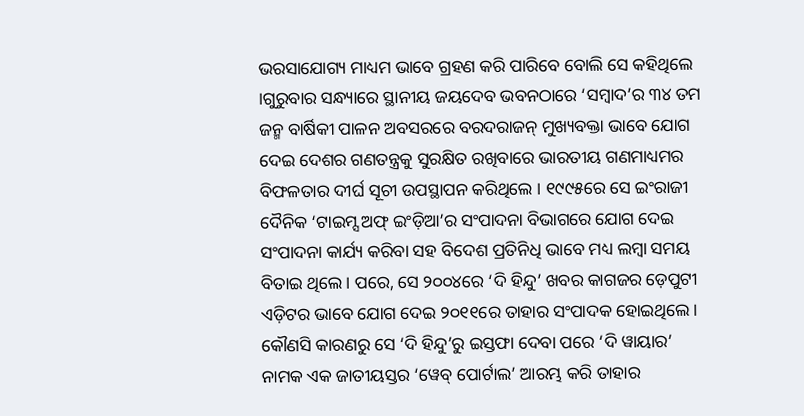ଭରସାଯୋଗ୍ୟ ମାଧ୍ୟମ ଭାବେ ଗ୍ରହଣ କରି ପାରିବେ ବୋଲି ସେ କହିଥିଲେ ।ଗୁରୁବାର ସନ୍ଧ୍ୟାରେ ସ୍ଥାନୀୟ ଜୟଦେବ ଭବନଠାରେ ‘ସମ୍ବାଦ’ର ୩୪ ତମ ଜନ୍ମ ବାର୍ଷିକୀ ପାଳନ ଅବସରରେ ବରଦରାଜନ୍ ମୁଖ୍ୟବକ୍ତା ଭାବେ ଯୋଗ ଦେଇ ଦେଶର ଗଣତନ୍ତ୍ରକୁ ସୁରକ୍ଷିତ ରଖିବାରେ ଭାରତୀୟ ଗଣମାଧ୍ୟମର ବିଫଳତାର ଦୀର୍ଘ ସୂଚୀ ଉପସ୍ଥାପନ କରିଥିଲେ । ୧୯୯୫ରେ ସେ ଇଂରାଜୀ ଦୈନିକ ‘ଟାଇମ୍ସ ଅଫ୍ ଇଂଡ଼ିଆ’ର ସଂପାଦନା ବିଭାଗରେ ଯୋଗ ଦେଇ ସଂପାଦନା କାର୍ଯ୍ୟ କରିବା ସହ ବିଦେଶ ପ୍ରତିନିଧି ଭାବେ ମଧ୍ୟ ଲମ୍ବା ସମୟ ବିତାଇ ଥିଲେ । ପରେ, ସେ ୨୦୦୪ରେ ‘ଦି ହିନ୍ଦୁ’ ଖବର କାଗଜର ଡ଼େପୁଟୀ ଏଡ଼ିଟର ଭାବେ ଯୋଗ ଦେଇ ୨୦୧୧ରେ ତାହାର ସଂପାଦକ ହୋଇଥିଲେ । କୌଣସି କାରଣରୁ ସେ ‘ଦି ହିନ୍ଦୁ’ରୁ ଇସ୍ତଫା ଦେବା ପରେ ‘ଦି ୱାୟାର’ ନାମକ ଏକ ଜାତୀୟସ୍ତର ‘ୱେବ୍ ପୋର୍ଟାଲ’ ଆରମ୍ଭ କରି ତାହାର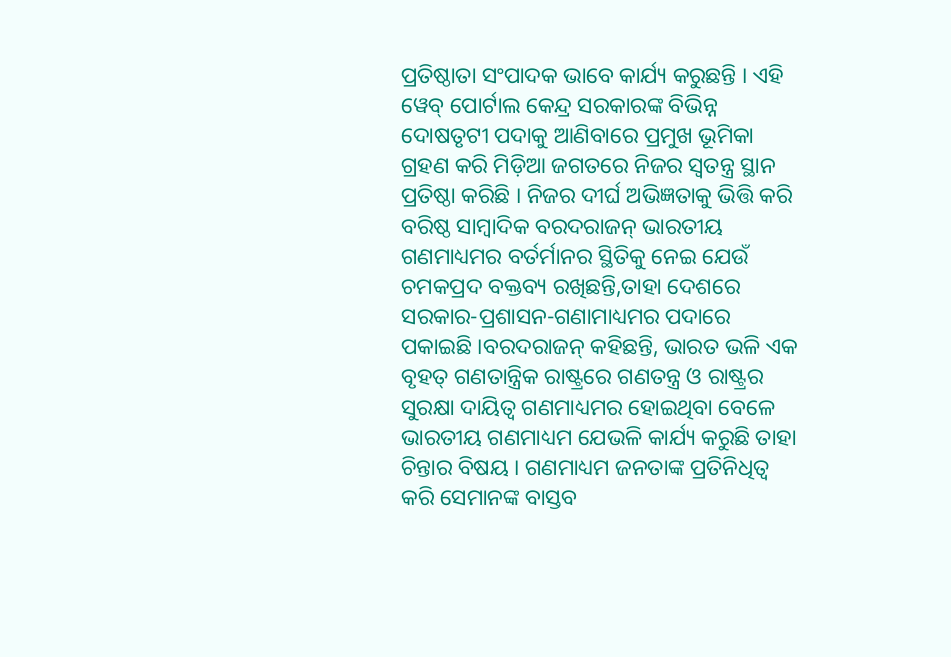ପ୍ରତିଷ୍ଠାତା ସଂପାଦକ ଭାବେ କାର୍ଯ୍ୟ କରୁଛନ୍ତି । ଏହି ୱେବ୍ ପୋର୍ଟାଲ କେନ୍ଦ୍ର ସରକାରଙ୍କ ବିଭିନ୍ନ ଦୋଷତୃଟୀ ପଦାକୁ ଆଣିବାରେ ପ୍ରମୁଖ ଭୂମିକା ଗ୍ରହଣ କରି ମିଡ଼ିଆ ଜଗତରେ ନିଜର ସ୍ୱତନ୍ତ୍ର ସ୍ଥାନ ପ୍ରତିଷ୍ଠା କରିଛି । ନିଜର ଦୀର୍ଘ ଅଭିଜ୍ଞତାକୁ ଭିତ୍ତି କରି ବରିଷ୍ଠ ସାମ୍ବାଦିକ ବରଦରାଜନ୍ ଭାରତୀୟ ଗଣମାଧ୍ୟମର ବର୍ତର୍ମାନର ସ୍ଥିତିକୁ ନେଇ ଯେଉଁ ଚମକପ୍ରଦ ବକ୍ତବ୍ୟ ରଖିଛନ୍ତି,ତାହା ଦେଶରେ ସରକାର-ପ୍ରଶାସନ-ଗଣାମାଧ୍ୟମର ପଦାରେ ପକାଇଛି ।ବରଦରାଜନ୍ କହିଛନ୍ତି, ଭାରତ ଭଳି ଏକ ବୃହତ୍ ଗଣତାନ୍ତ୍ରିକ ରାଷ୍ଟ୍ରରେ ଗଣତନ୍ତ୍ର ଓ ରାଷ୍ଟ୍ରର ସୁରକ୍ଷା ଦାୟିତ୍ୱ ଗଣମାଧ୍ୟମର ହୋଇଥିବା ବେଳେ ଭାରତୀୟ ଗଣମାଧ୍ୟମ ଯେଭଳି କାର୍ଯ୍ୟ କରୁଛି ତାହା ଚିନ୍ତାର ବିଷୟ । ଗଣମାଧ୍ୟମ ଜନତାଙ୍କ ପ୍ରତିନିଧିତ୍ୱ କରି ସେମାନଙ୍କ ବାସ୍ତବ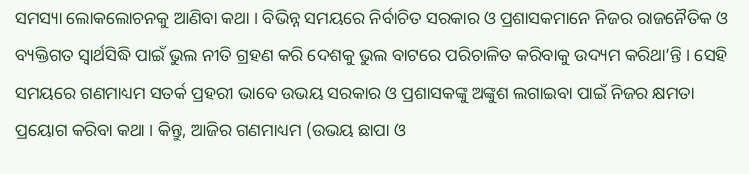ସମସ୍ୟା ଲୋକଲୋଚନକୁ ଆଣିବା କଥା । ବିଭିନ୍ନ ସମୟରେ ନିର୍ବାଚିତ ସରକାର ଓ ପ୍ରଶାସକମାନେ ନିଜର ରାଜନୈତିକ ଓ ବ୍ୟକ୍ତିଗତ ସ୍ୱାର୍ଥସିଦ୍ଧି ପାଇଁ ଭୁଲ ନୀତି ଗ୍ରହଣ କରି ଦେଶକୁ ଭୁଲ ବାଟରେ ପରିଚାଳିତ କରିବାକୁ ଉଦ୍ୟମ କରିଥା’ନ୍ତି । ସେହି ସମୟରେ ଗଣମାଧ୍ୟମ ସତର୍କ ପ୍ରହରୀ ଭାବେ ଉଭୟ ସରକାର ଓ ପ୍ରଶାସକଙ୍କୁ ଅଙ୍କୁଶ ଲଗାଇବା ପାଇଁ ନିଜର କ୍ଷମତା ପ୍ରୟୋଗ କରିବା କଥା । କିନ୍ତୁ, ଆଜିର ଗଣମାଧ୍ୟମ (ଉଭୟ ଛାପା ଓ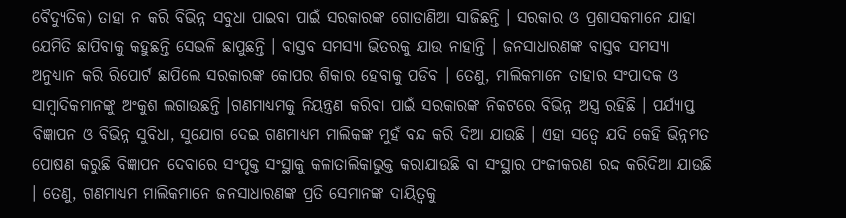ବୈଦ୍ୟୁତିକ) ତାହା ନ କରି ବିଭିନ୍ନ ସବୁଧା ପାଇବା ପାଇଁ ସରକାରଙ୍କ ଗୋଡାଣିଆ ସାଜିଛନ୍ତି । ସରକାର ଓ ପ୍ରଶାସକମାନେ ଯାହା ଯେମିତି ଛାପିବାକୁ କହୁଛନ୍ତି ସେଭଳି ଛାପୁଛନ୍ତି । ବାସ୍ତବ ସମସ୍ୟା ଭିତରକୁ ଯାଉ ନାହାନ୍ତି । ଜନସାଧାରଣଙ୍କ ବାସ୍ତବ ସମସ୍ୟା ଅନୁଧ୍ୟାନ କରି ରିପୋର୍ଟ ଛାପିଲେ ସରକାରଙ୍କ କୋପର ଶିକାର ହେବାକୁ ପଡିବ । ତେଣୁ, ମାଲିକମାନେ ତାହାର ସଂପାଦକ ଓ ସାମ୍ବାଦିକମାନଙ୍କୁ ଅଂକୁଶ ଲଗାଉଛନ୍ତି ।ଗଣମାଧ୍ୟମକୁ ନିୟନ୍ତ୍ରଣ କରିବା ପାଇଁ ସରକାରଙ୍କ ନିକଟରେ ବିଭିନ୍ନ ଅସ୍ତ୍ର ରହିଛି । ପର୍ଯ୍ୟାପ୍ତ ବିଜ୍ଞାପନ ଓ ବିଭିନ୍ନ ସୁବିଧା, ସୁଯୋଗ ଦେଇ ଗଣମାଧ୍ୟମ ମାଲିକଙ୍କ ମୁହଁ ବନ୍ଦ କରି ଦିଆ ଯାଉଛି । ଏହା ସତ୍ୱେ ଯଦି କେହି ଭିନ୍ନମତ ପୋଷଣ କରୁଛି ବିଜ୍ଞାପନ ଦେବାରେ ସଂପୃକ୍ତ ସଂସ୍ଥାକୁ କଳାତାଲିକାଭୁକ୍ତ କରାଯାଉଛି ବା ସଂସ୍ଥାର ପଂଜୀକରଣ ରଦ୍ଦ କରିଦିଆ ଯାଉଛି । ତେଣୁ, ଗଣମାଧ୍ୟମ ମାଲିକମାନେ ଜନସାଧାରଣଙ୍କ ପ୍ରତି ସେମାନଙ୍କ ଦାୟିତ୍ୱକୁ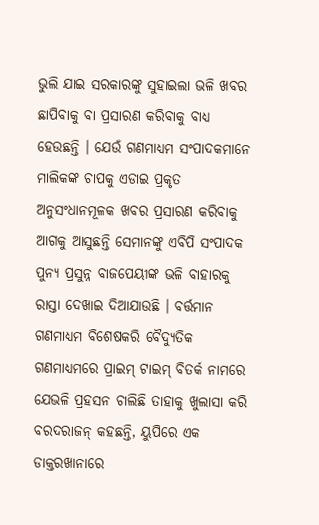ଭୁଲି ଯାଇ ସରକାରଙ୍କୁ ସୁହାଇଲା ଭଳି ଖବର ଛାପିବାକୁ ବା ପ୍ରସାରଣ କରିବାକୁ ବାଧ୍ୟ ହେଉଛନ୍ତି । ଯେଉଁ ଗଣମାଧ୍ୟମ ସଂପାଦକମାନେ ମାଲିକଙ୍କ ଚାପକୁ ଏଡାଇ ପ୍ରକୃତ ଅନୁସଂଧାନମୂଳକ ଖବର ପ୍ରସାରଣ କରିବାକୁ ଆଗକୁ ଆସୁଛନ୍ତି ସେମାନଙ୍କୁ ଏବିପି ସଂପାଦକ ପୁନ୍ୟ ପ୍ରସୁନ୍ନ ବାଜପେୟୀଙ୍କ ଭଳି ବାହାରକୁ ରାସ୍ତା ଦେଖାଇ ଦିଆଯାଉଛି । ବର୍ତ୍ତମାନ ଗଣମାଧ୍ୟମ ବିଶେଷକରି ବୈଦ୍ୟୁତିକ ଗଣମାଧ୍ୟମରେ ପ୍ରାଇମ୍ ଟାଇମ୍ ବିତର୍କ ନାମରେ ଯେଭଳି ପ୍ରହସନ ଚାଲିଛି ତାହାକୁ ଖୁଲାସା କରି ବରଦରାଜନ୍ କହଛନ୍ତି, ୟୁପିରେ ଏକ ଡାକ୍ତରଖାନାରେ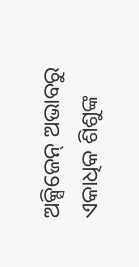ଅକ୍ସିଜେନ୍ ଅଭାବରୁ ଏକାଧିକ ଶିଶୁଙ୍କ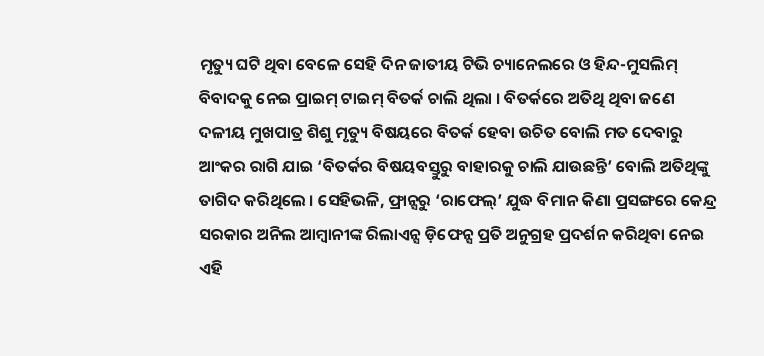ମୃତ୍ୟୁ ଘଟି ଥିବା ବେଳେ ସେହି ଦିନ ଜାତୀୟ ଟିଭି ଚ୍ୟାନେଲରେ ଓ ହିନ୍ଦ-ମୁସଲିମ୍ ବିବାଦକୁ ନେଇ ପ୍ରାଇମ୍ ଟାଇମ୍ ବିତର୍କ ଚାଲି ଥିଲା । ବିତର୍କରେ ଅତିଥି ଥିବା ଜଣେ ଦଳୀୟ ମୁଖପାତ୍ର ଶିଶୁ ମୃତ୍ୟୁ ବିଷୟରେ ବିତର୍କ ହେବା ଉଚିତ ବୋଲି ମତ ଦେବାରୁ ଆଂକର ରାଗି ଯାଇ ‘ବିତର୍କର ବିଷୟବସ୍ତୁରୁ ବାହାରକୁ ଚାଲି ଯାଉଛନ୍ତି’ ବୋଲି ଅତିଥିଙ୍କୁ ତାଗିଦ କରିଥିଲେ । ସେହିଭଳି, ଫ୍ରାନ୍ସରୁ ‘ରାଫେଲ୍’ ଯୁଦ୍ଧ ବିମାନ କିଣା ପ୍ରସଙ୍ଗରେ କେନ୍ଦ୍ର ସରକାର ଅନିଲ ଆମ୍ବାନୀଙ୍କ ରିଲାଏନ୍ସ ଡ଼ିଫେନ୍ସ ପ୍ରତି ଅନୁଗ୍ରହ ପ୍ରଦର୍ଶନ କରିଥିବା ନେଇ ଏହି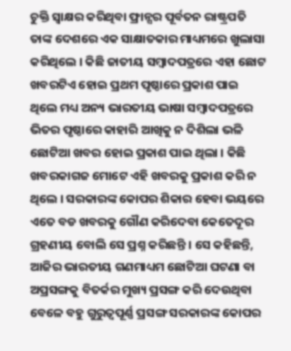ଚୁକ୍ତି ସ୍ୱାକ୍ଷର କରିଥିବା ଫ୍ରାନ୍ସର ପୂର୍ବତନ ରାଷ୍ଟ୍ରପତି ତାଙ୍କ ଦେଶରେ ଏକ ସାକ୍ଷାତକାର ମାଧ୍ୟମରେ ଖୁଲାସା କରିଥିଲେ । କିଛି ଜାତୀୟ ସମ୍ବାଦପତ୍ରରେ ଏହା ଛୋଟ ଖବରଟିଏ ହୋଇ ପ୍ରଥମ ପୃଷ୍ଠାରେ ପ୍ରକାଶ ପାଇ ଥିଲେ ମଧ୍ୟ ଅନ୍ୟ ଭାରତୀୟ ଭାଷା ସମ୍ବାଦପତ୍ରରେ ଭିତର ପୃଷ୍ଠାରେ କାହାରି ଆଖିକୁ ନ ଦିଶିଲା ଭଳି ଛୋଟିଆ ଖବର ହୋଇ ପ୍ରକାଶ ପାଇ ଥିଲା । କିଛି ଖବରକାଗଜ ମୋଟେ ଏହି ଖବରକୁ ପ୍ରକାଶ କରି ନ ଥିଲେ । ସରକାରଙ୍କ କୋପର ଶିକାର ହେବା ଭୟରେ ଏତେ ବଡ ଖବରକୁ ଗୌଣ କରିଦେବା କେତେଦୂର ଗ୍ରହଣୀୟ ବୋଲି ସେ ପ୍ରଶ୍ନ କରିଛନ୍ତି । ସେ କହିଛନ୍ତି, ଆଜିର ଭାରତୀୟ ଗଣମାଧ୍ୟମ ଛୋଟିଆ ଘଟଣା ବା ଅପ୍ରସଙ୍ଗକୁ ବିତର୍କର ମୁଖ୍ୟ ପ୍ରସଙ୍ଗ କରି ଦେଉଥିବା ବେଳେ ବହୁ ଗୁରୁତ୍ୱପୂର୍ଣ୍ଣ ପ୍ରସଙ୍ଗ ସରକାରଙ୍କ କୋପର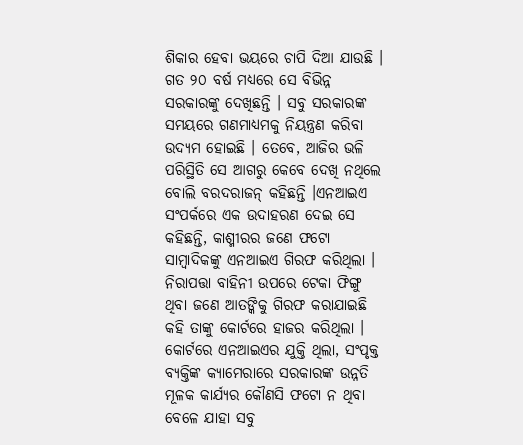ଶିକାର ହେବା ଭୟରେ ଚାପି ଦିଆ ଯାଉଛି । ଗତ ୨୦ ବର୍ଷ ମଧ୍ୟରେ ସେ ବିଭିନ୍ନ ସରକାରଙ୍କୁ ଦେଖିଛନ୍ତି । ସବୁ ସରକାରଙ୍କ ସମୟରେ ଗଣମାଧ୍ୟମକୁ ନିୟନ୍ତ୍ରଣ କରିବା ଉଦ୍ୟମ ହୋଇଛି । ତେବେ, ଆଜିର ଭଳି ପରିସ୍ଥିତି ସେ ଆଗରୁ କେବେ ଦେଖି ନଥିଲେ ବୋଲି ବରଦରାଜନ୍ କହିଛନ୍ତି ।ଏନଆଇଏ ସଂପର୍କରେ ଏକ ଉଦାହରଣ ଦେଇ ସେ କହିଛନ୍ତି, କାଶ୍ମୀରର ଜଣେ ଫଟୋ ସାମ୍ବାଦିକଙ୍କୁ ଏନଆଇଏ ଗିରଫ କରିଥିଲା । ନିରାପତ୍ତା ବାହିନୀ ଉପରେ ଟେକା ଫିଙ୍ଗୁ ଥିବା ଜଣେ ଆତଙ୍କିକୁ ଗିରଫ କରାଯାଇଛି କହି ତାଙ୍କୁ କୋର୍ଟରେ ହାଜର କରିଥିଲା । କୋର୍ଟରେ ଏନଆଇଏର ଯୁକ୍ତି ଥିଲା, ସଂପୃକ୍ତ ବ୍ୟକ୍ତିଙ୍କ କ୍ୟାମେରାରେ ସରକାରଙ୍କ ଉନ୍ନତି ମୂଳକ କାର୍ଯ୍ୟର କୌଣସି ଫଟୋ ନ ଥିବା ବେଳେ ଯାହା ସବୁ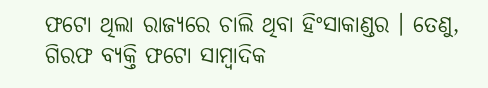ଫଟୋ ଥିଲା ରାଜ୍ୟରେ ଚାଲି ଥିବା ହିଂସାକାଣ୍ଡର । ତେଣୁ, ଗିରଫ ବ୍ୟକ୍ତି ଫଟୋ ସାମ୍ବାଦିକ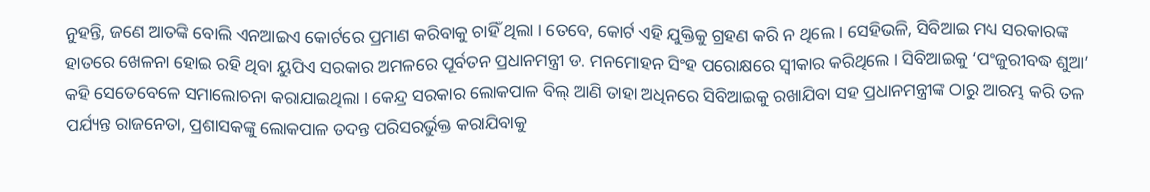ନୁହନ୍ତି, ଜଣେ ଆତଙ୍କି ବୋଲି ଏନଆଇଏ କୋର୍ଟରେ ପ୍ରମାଣ କରିବାକୁ ଚାହିଁ ଥିଲା । ତେବେ, କୋର୍ଟ ଏହି ଯୁକ୍ତିକୁ ଗ୍ରହଣ କରି ନ ଥିଲେ । ସେହିଭଳି, ସିବିଆଇ ମଧ୍ୟ ସରକାରଙ୍କ ହାତରେ ଖେଳନା ହୋଇ ରହି ଥିବା ୟୁପିଏ ସରକାର ଅମଳରେ ପୂର୍ବତନ ପ୍ରଧାନମନ୍ତ୍ରୀ ଡ. ମନମୋହନ ସିଂହ ପରୋକ୍ଷରେ ସ୍ୱୀକାର କରିଥିଲେ । ସିବିଆଇକୁ ‘ପଂଜୁରୀବଦ୍ଧ ଶୁଆ’ କହି ସେତେବେଳେ ସମାଲୋଚନା କରାଯାଇଥିଲା । କେନ୍ଦ୍ର ସରକାର ଲୋକପାଳ ବିଲ୍ ଆଣି ତାହା ଅଧିନରେ ସିବିଆଇକୁ ରଖାଯିବା ସହ ପ୍ରଧାନମନ୍ତ୍ରୀଙ୍କ ଠାରୁ ଆରମ୍ଭ କରି ତଳ ପର୍ଯ୍ୟନ୍ତ ରାଜନେତା, ପ୍ରଶାସକଙ୍କୁ ଲୋକପାଳ ତଦନ୍ତ ପରିସରର୍ଭୁକ୍ତ କରାଯିବାକୁ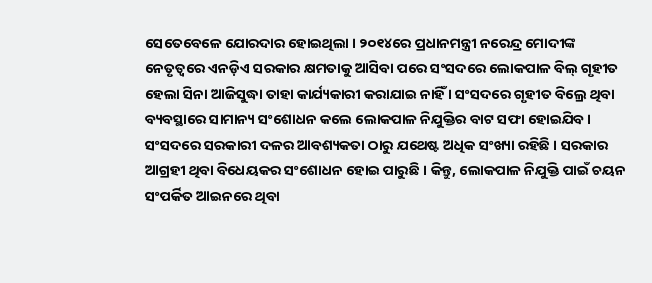ସେତେବେଳେ ଯୋରଦାର ହୋଇଥିଲା । ୨୦୧୪ରେ ପ୍ରଧାନମନ୍ତ୍ରୀ ନରେନ୍ଦ୍ର ମୋଦୀଙ୍କ ନେତୃତ୍ୱରେ ଏନଡ଼ିଏ ସରକାର କ୍ଷମତାକୁ ଆସିବା ପରେ ସଂସଦରେ ଲୋକପାଳ ବିଲ୍ ଗୃହୀତ ହେଲା ସିନା ଆଜିସୁଦ୍ଧା ତାହା କାର୍ଯ୍ୟକାରୀ କରାଯାଇ ନାହିଁ । ସଂସଦରେ ଗୃହୀତ ବିଲ୍ରେ ଥିବା ବ୍ୟବସ୍ଥାରେ ସାମାନ୍ୟ ସଂଶୋଧନ କଲେ ଲୋକପାଳ ନିଯୁକ୍ତିର ବାଟ ସଫା ହୋଇଯିବ । ସଂସଦରେ ସରକାରୀ ଦଳର ଆବଶ୍ୟକତା ଠାରୁ ଯଥେଷ୍ଟ ଅଧିକ ସଂଖ୍ୟା ରହିଛି । ସରକାର ଆଗ୍ରହୀ ଥିବା ବିଧେୟକର ସଂଶୋଧନ ହୋଇ ପାରୁଛି । କିନ୍ତୁ, ଲୋକପାଳ ନିଯୁକ୍ତି ପାଇଁ ଚୟନ ସଂପର୍କିତ ଆଇନରେ ଥିବା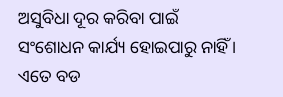ଅସୁବିଧା ଦୂର କରିବା ପାଇଁ ସଂଶୋଧନ କାର୍ଯ୍ୟ ହୋଇପାରୁ ନାହିଁ । ଏତେ ବଡ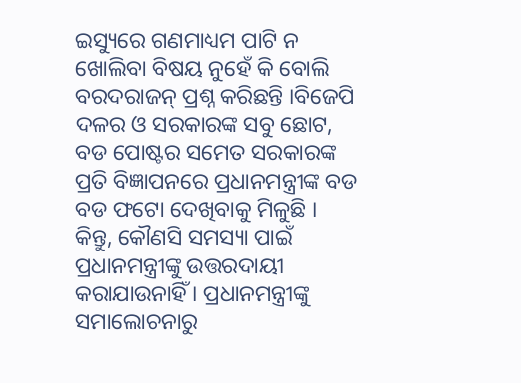ଇସ୍ୟୁରେ ଗଣମାଧ୍ୟମ ପାଟି ନ ଖୋଲିବା ବିଷୟ ନୁହେଁ କି ବୋଲି ବରଦରାଜନ୍ ପ୍ରଶ୍ନ କରିଛନ୍ତି ।ବିଜେପି ଦଳର ଓ ସରକାରଙ୍କ ସବୁ ଛୋଟ, ବଡ ପୋଷ୍ଟର ସମେତ ସରକାରଙ୍କ ପ୍ରତି ବିଜ୍ଞାପନରେ ପ୍ରଧାନମନ୍ତ୍ରୀଙ୍କ ବଡ ବଡ ଫଟୋ ଦେଖିବାକୁ ମିଳୁଛି । କିନ୍ତୁ, କୌଣସି ସମସ୍ୟା ପାଇଁ ପ୍ରଧାନମନ୍ତ୍ରୀଙ୍କୁ ଉତ୍ତରଦାୟୀ କରାଯାଉନାହିଁ । ପ୍ରଧାନମନ୍ତ୍ରୀଙ୍କୁ ସମାଲୋଚନାରୁ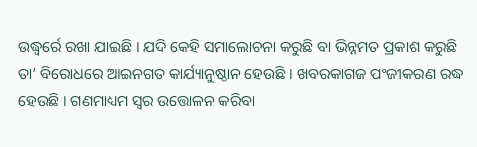ଉଦ୍ଧ୍ୱର୍ରେ ରଖା ଯାଇଛି । ଯଦି କେହି ସମାଲୋଚନା କରୁଛି ବା ଭିନ୍ନମତ ପ୍ରକାଶ କରୁଛି ତା’ ବିରୋଧରେ ଆଇନଗତ କାର୍ଯ୍ୟାନୁଷ୍ଠାନ ହେଉଛି । ଖବରକାଗଜ ପଂଜୀକରଣ ରଦ୍ଧ ହେଉଛି । ଗଣମାଧ୍ୟମ ସ୍ୱର ଉତ୍ତୋଳନ କରିବା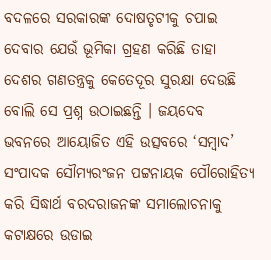ବଦଳରେ ସରକାରଙ୍କ ଦୋଷତୃଟୀକୁ ଚପାଇ ଦେବାର ଯେଉଁ ଭୂମିକା ଗ୍ରହଣ କରିଛି ତାହା ଦେଶର ଗଣତନ୍ତ୍ରକୁ କେତେଦୂର ସୁରକ୍ଷା ଦେଉଛି ବୋଲି ସେ ପ୍ରଶ୍ନ ଉଠାଇଛନ୍ତି । ଜୟଦେବ ଭବନରେ ଆୟୋଜିତ ଏହି ଉତ୍ସବରେ ‘ସମ୍ବାଦ’ ସଂପାଦକ ସୌମ୍ୟରଂଜନ ପଟ୍ଟନାୟକ ପୌରୋହିତ୍ୟ କରି ସିଦ୍ଧାର୍ଥ ବରଦରାଜନଙ୍କ ସମାଲୋଚନାକୁ କଟାକ୍ଷରେ ଉଡାଇ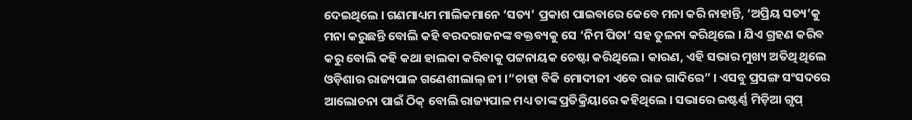ଦେଇଥିଲେ । ଗଣମାଧ୍ୟମ ମାଲିକମାନେ ‘ସତ୍ୟ’ ପ୍ରକାଶ ପାଇବାରେ କେବେ ମନା କରି ନାହାନ୍ତି, ‘ଅପ୍ରିୟ ସତ୍ୟ’କୁ ମନା କରୁଛନ୍ତି ବୋଲି କହି ବରଦରାଜନଙ୍କ ବକ୍ତବ୍ୟକୁ ସେ ‘ନିମ ପିତା’ ସହ ତୁଳନା କରିଥିଲେ । ଯିଏ ଗ୍ରହଣ କରିବ କରୁ ବୋଲି କହି କଥା ହାଲକା କରିବାକୁ ପଟ୍ଟନାୟକ ଚେଷ୍ଟା କରିଥିଲେ । କାରଣ, ଏହି ସଭାର ମୁଖ୍ୟ ଅତିଥି ଥିଲେ ଓଡ଼ିଶାର ରାଜ୍ୟପାଳ ଗଣେଶୀଲାଲ୍ ଜୀ ।“ଚାହା ବିକି ମୋଦୀଜୀ ଏବେ ରାଜ ଗାଦିରେ” । ଏସବୁ ପ୍ରସଙ୍ଗ ସଂସଦରେ ଆଲୋଚନା ପାଇଁ ଠିକ୍ ବୋଲି ରାଜ୍ୟପାଳ ମଧ୍ୟ ତାଙ୍କ ପ୍ରତିକ୍ରିୟାରେ କହିଥିଲେ । ସଭାରେ ଇଷ୍ଟର୍ଣ୍ଣ ମିଡ଼ିଆ ଗୃପ୍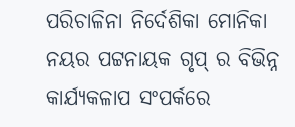ପରିଚାଳିନା ନିର୍ଦେଶିକା ମୋନିକା ନୟର ପଟ୍ଟନାୟକ ଗୃପ୍ ର ବିଭିନ୍ନ କାର୍ଯ୍ୟକଳାପ ସଂପର୍କରେ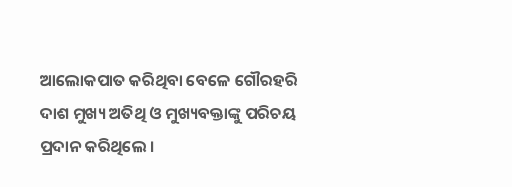ଆଲୋକପାତ କରିଥିବା ବେଳେ ଗୌରହରି ଦାଶ ମୁଖ୍ୟ ଅତିଥି ଓ ମୁଖ୍ୟବକ୍ତାଙ୍କୁ ପରିଚୟ ପ୍ରଦାନ କରିଥିଲେ ।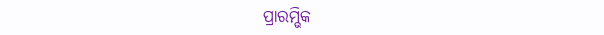ପ୍ରାରମ୍ଭିକ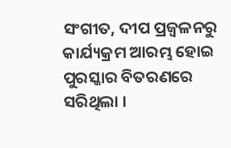ସଂଗୀତ, ଦୀପ ପ୍ରଜ୍ୱଳନରୁ କାର୍ଯ୍ୟକ୍ରମ ଆରମ୍ଭ ହୋଇ ପୁରସ୍କାର ବିତରଣରେ ସରିଥିଲା ।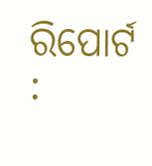ରିପୋର୍ଟ :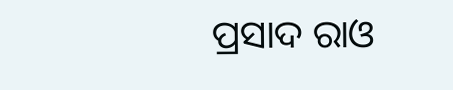ପ୍ରସାଦ ରାଓ